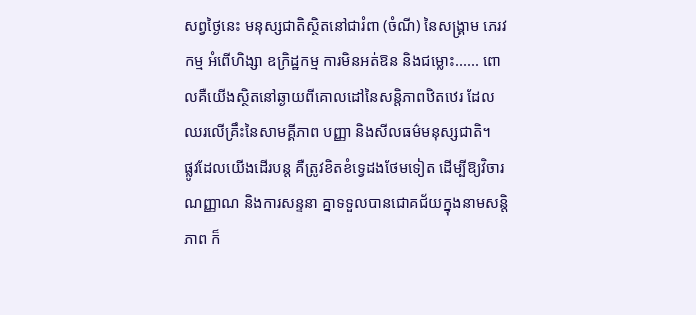សព្វថ្ងៃនេះ មនុស្សជាតិស្ថិតនៅជារំពា (ចំណី) នៃសង្គ្រាម ភេរវកម្ម អំពើហិង្សា ឧក្រិដ្ឋកម្ម ការមិនអត់ឱន និងជម្លោះ...... ពោលគឺយើងស្ថិតនៅឆ្ងាយពីគោលដៅនៃសន្តិភាពឋិតឋេរ ដែល ឈរលើគ្រឹះនៃសាមគ្គីភាព បញ្ញា និងសីលធម៌មនុស្សជាតិ។
ផ្លូវដែលយើងដើរបន្ត គឺត្រូវខិតខំទ្វេដងថែមទៀត ដើម្បីឱ្យវិចារណញ្ញាណ និងការសន្ទនា គ្នាទទួលបានជោគជ័យក្នុងនាមសន្តិភាព ក៏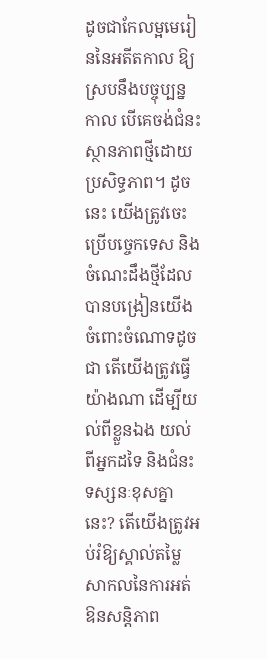ដូចជាកែលម្អមេរៀននៃអតីតកាល ឱ្យស្របនឹងបច្ចុប្បន្នកាល បើគេចង់ជំនះស្ថានភាពថ្មីដោយប្រសិទ្ធភាព។ ដូចនេះ យើងត្រូវចេះប្រើបច្ចេកទេស និង ចំណេះដឹងថ្មីដែលបានបង្រៀនយើងចំពោះចំណោទដូចជា តើយើងត្រូវធ្វើយ៉ាងណា ដើម្បីយល់ពីខ្លួនឯង យល់ពីអ្នកដទៃ និងជំនះទស្សនៈខុសគ្នានេះ? តើយើងត្រូវអប់រំឱ្យស្គាល់តម្លៃ សាកលនៃការអត់ឱនសន្តិភាព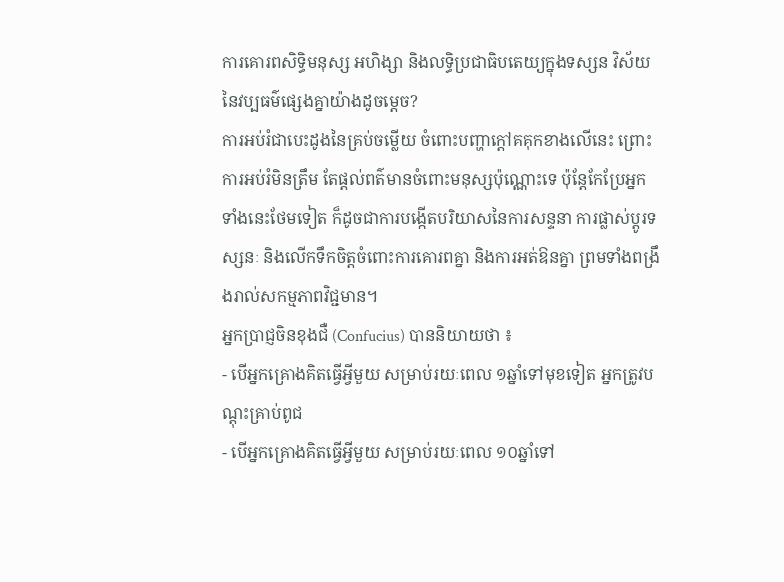ការគោរពសិទ្ធិមនុស្ស អហិង្សា និងលទ្ធិប្រជាធិបតេយ្យក្នុងទស្សន វិស័យនៃវប្បធម៌ផ្សេងគ្នាយ៉ាងដូចម្តេច?
ការអប់រំជាបេះដូងនៃគ្រប់ចម្លើយ ចំពោះបញ្ហាក្តៅគគុកខាងលើនេះ ព្រោះការអប់រំមិនត្រឹម តែផ្តល់ពត៌មានចំពោះមនុស្សប៉ុណ្ណោះទេ ប៉ុន្តែកែប្រែអ្នកទាំងនេះថែមទៀត ក៏ដូចជាការបង្កើតបរិយាសនៃការសន្ទនា ការផ្លាស់ប្តូរទស្សនៈ និងលើកទឹកចិត្តចំពោះការគោរពគ្នា និងការអត់ឱនគ្នា ព្រមទាំងពង្រឹងរាល់សកម្មភាពវិជ្ជមាន។
អ្នកប្រាជ្ញចិនខុងជឺ (Confucius) បាននិយាយថា ៖
- បើអ្នកគ្រោងគិតធ្វើអ្វីមួយ សម្រាប់រយៈពេល ១ឆ្នាំទៅមុខទៀត អ្នកត្រូវបណ្តុះគ្រាប់ពូជ
- បើអ្នកគ្រោងគិតធ្វើអ្វីមួយ សម្រាប់រយៈពេល ១០ឆ្នាំទៅ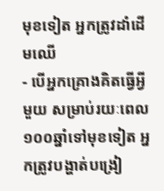មុខទៀត អ្នកត្រូវដាំដើមឈើ
- បើអ្នកគ្រោងគិតធ្វើអ្វីមួយ សម្រាប់រយៈពេល ១០០ឆ្នាំទៅមុខទៀត អ្នកត្រូវបង្ហាត់បង្រៀ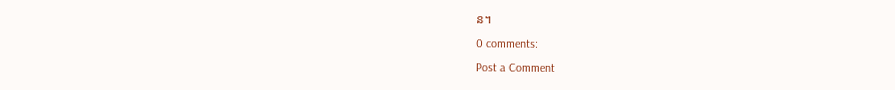ន។
0 comments:
Post a Comment